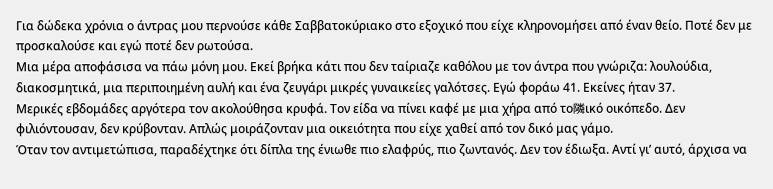Για δώδεκα χρόνια ο άντρας μου περνούσε κάθε Σαββατοκύριακο στο εξοχικό που είχε κληρονομήσει από έναν θείο. Ποτέ δεν με προσκαλούσε και εγώ ποτέ δεν ρωτούσα.
Μια μέρα αποφάσισα να πάω μόνη μου. Εκεί βρήκα κάτι που δεν ταίριαζε καθόλου με τον άντρα που γνώριζα: λουλούδια, διακοσμητικά, μια περιποιημένη αυλή και ένα ζευγάρι μικρές γυναικείες γαλότσες. Εγώ φοράω 41. Εκείνες ήταν 37.
Μερικές εβδομάδες αργότερα τον ακολούθησα κρυφά. Τον είδα να πίνει καφέ με μια χήρα από το隣ικό οικόπεδο. Δεν φιλιόντουσαν, δεν κρύβονταν. Απλώς μοιράζονταν μια οικειότητα που είχε χαθεί από τον δικό μας γάμο.
Όταν τον αντιμετώπισα, παραδέχτηκε ότι δίπλα της ένιωθε πιο ελαφρύς, πιο ζωντανός. Δεν τον έδιωξα. Αντί γι’ αυτό, άρχισα να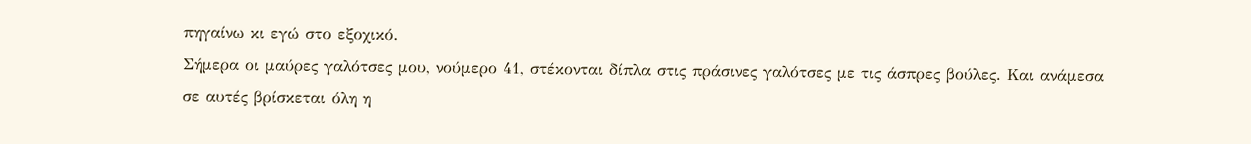πηγαίνω κι εγώ στο εξοχικό.
Σήμερα οι μαύρες γαλότσες μου, νούμερο 41, στέκονται δίπλα στις πράσινες γαλότσες με τις άσπρες βούλες. Και ανάμεσα σε αυτές βρίσκεται όλη η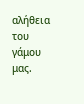αλήθεια του γάμου μας.